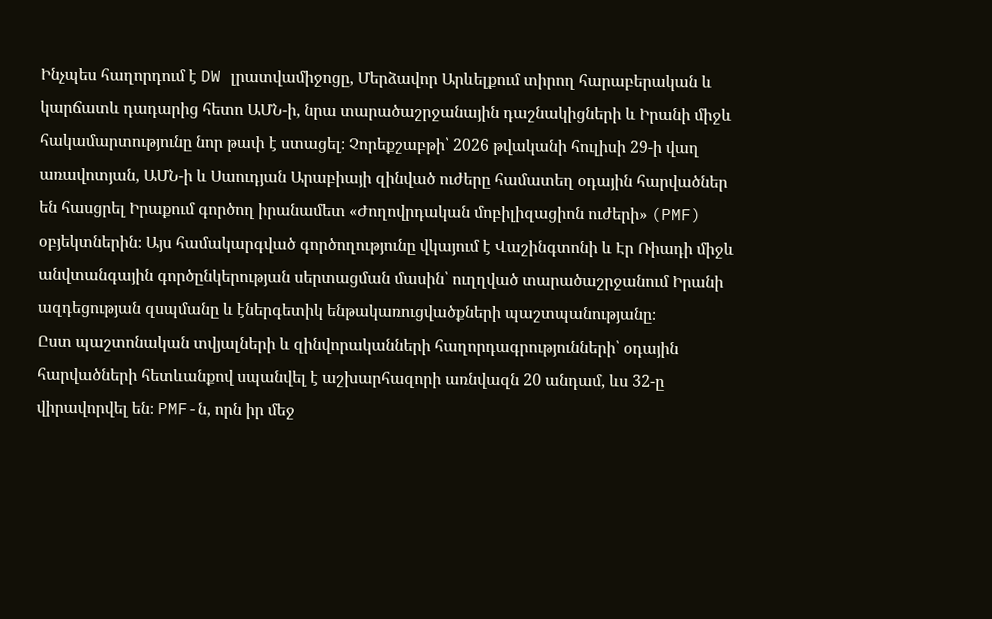Ինչպես հաղորդում է DW լրատվամիջոցը, Մերձավոր Արևելքում տիրող հարաբերական և կարճատև դադարից հետո ԱՄՆ-ի, նրա տարածաշրջանային դաշնակիցների և Իրանի միջև հակամարտությունը նոր թափ է ստացել։ Չորեքշաբթի՝ 2026 թվականի հուլիսի 29-ի վաղ առավոտյան, ԱՄՆ-ի և Սաուդյան Արաբիայի զինված ուժերը համատեղ օդային հարվածներ են հասցրել Իրաքում գործող իրանամետ «Ժողովրդական մոբիլիզացիոն ուժերի» (PMF) օբյեկտներին։ Այս համակարգված գործողությունը վկայում է Վաշինգտոնի և Էր Ռիադի միջև անվտանգային գործընկերության սերտացման մասին՝ ուղղված տարածաշրջանում Իրանի ազդեցության զսպմանը և էներգետիկ ենթակառուցվածքների պաշտպանությանը։
Ըստ պաշտոնական տվյալների և զինվորականների հաղորդագրությունների՝ օդային հարվածների հետևանքով սպանվել է աշխարհազորի առնվազն 20 անդամ, ևս 32-ը վիրավորվել են։ PMF-ն, որն իր մեջ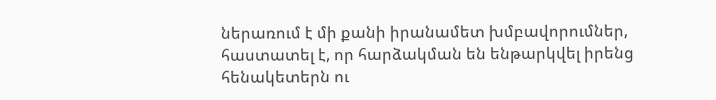ներառում է մի քանի իրանամետ խմբավորումներ, հաստատել է, որ հարձակման են ենթարկվել իրենց հենակետերն ու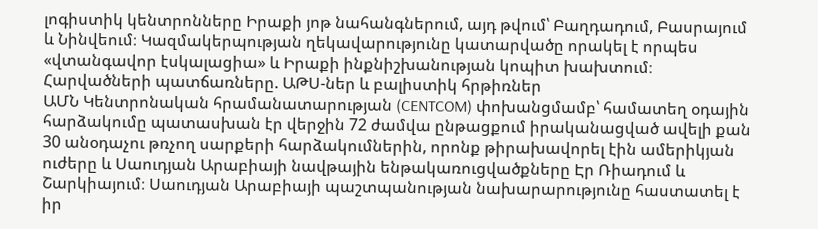լոգիստիկ կենտրոնները Իրաքի յոթ նահանգներում, այդ թվում՝ Բաղդադում, Բասրայում և Նինվեում։ Կազմակերպության ղեկավարությունը կատարվածը որակել է որպես «վտանգավոր էսկալացիա» և Իրաքի ինքնիշխանության կոպիտ խախտում։
Հարվածների պատճառները. ԱԹՍ-ներ և բալիստիկ հրթիռներ
ԱՄՆ Կենտրոնական հրամանատարության (CENTCOM) փոխանցմամբ՝ համատեղ օդային հարձակումը պատասխան էր վերջին 72 ժամվա ընթացքում իրականացված ավելի քան 30 անօդաչու թռչող սարքերի հարձակումներին, որոնք թիրախավորել էին ամերիկյան ուժերը և Սաուդյան Արաբիայի նավթային ենթակառուցվածքները Էր Ռիադում և Շարկիայում։ Սաուդյան Արաբիայի պաշտպանության նախարարությունը հաստատել է իր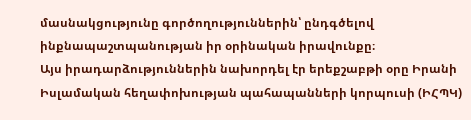մասնակցությունը գործողություններին՝ ընդգծելով ինքնապաշտպանության իր օրինական իրավունքը։
Այս իրադարձություններին նախորդել էր երեքշաբթի օրը Իրանի Իսլամական հեղափոխության պահապանների կորպուսի (ԻՀՊԿ)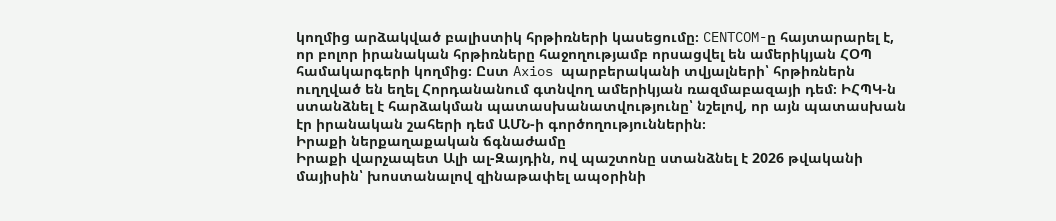կողմից արձակված բալիստիկ հրթիռների կասեցումը։ CENTCOM-ը հայտարարել է, որ բոլոր իրանական հրթիռները հաջողությամբ որսացվել են ամերիկյան ՀՕՊ համակարգերի կողմից։ Ըստ Axios պարբերականի տվյալների՝ հրթիռներն ուղղված են եղել Հորդանանում գտնվող ամերիկյան ռազմաբազայի դեմ։ ԻՀՊԿ-ն ստանձնել է հարձակման պատասխանատվությունը՝ նշելով, որ այն պատասխան էր իրանական շահերի դեմ ԱՄՆ-ի գործողություններին։
Իրաքի ներքաղաքական ճգնաժամը
Իրաքի վարչապետ Ալի ալ-Զայդին, ով պաշտոնը ստանձնել է 2026 թվականի մայիսին՝ խոստանալով զինաթափել ապօրինի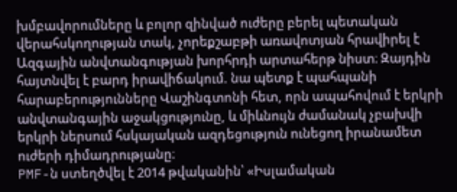խմբավորումները և բոլոր զինված ուժերը բերել պետական վերահսկողության տակ, չորեքշաբթի առավոտյան հրավիրել է Ազգային անվտանգության խորհրդի արտահերթ նիստ։ Զայդին հայտնվել է բարդ իրավիճակում. նա պետք է պահպանի հարաբերությունները Վաշինգտոնի հետ, որն ապահովում է երկրի անվտանգային աջակցությունը, և միևնույն ժամանակ չբախվի երկրի ներսում հսկայական ազդեցություն ունեցող իրանամետ ուժերի դիմադրությանը։
PMF-ն ստեղծվել է 2014 թվականին՝ «Իսլամական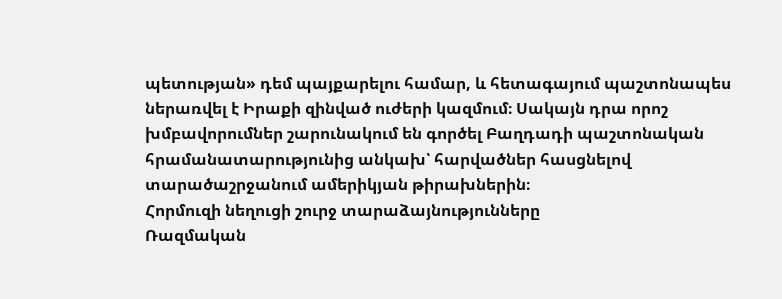պետության» դեմ պայքարելու համար, և հետագայում պաշտոնապես ներառվել է Իրաքի զինված ուժերի կազմում։ Սակայն դրա որոշ խմբավորումներ շարունակում են գործել Բաղդադի պաշտոնական հրամանատարությունից անկախ՝ հարվածներ հասցնելով տարածաշրջանում ամերիկյան թիրախներին։
Հորմուզի նեղուցի շուրջ տարաձայնությունները
Ռազմական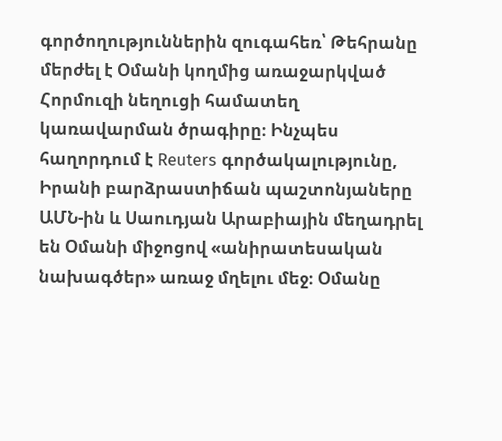գործողություններին զուգահեռ՝ Թեհրանը մերժել է Օմանի կողմից առաջարկված Հորմուզի նեղուցի համատեղ կառավարման ծրագիրը։ Ինչպես հաղորդում է Reuters գործակալությունը, Իրանի բարձրաստիճան պաշտոնյաները ԱՄՆ-ին և Սաուդյան Արաբիային մեղադրել են Օմանի միջոցով «անիրատեսական նախագծեր» առաջ մղելու մեջ։ Օմանը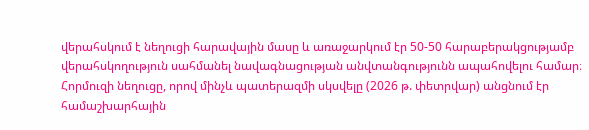վերահսկում է նեղուցի հարավային մասը և առաջարկում էր 50-50 հարաբերակցությամբ վերահսկողություն սահմանել նավագնացության անվտանգությունն ապահովելու համար։
Հորմուզի նեղուցը, որով մինչև պատերազմի սկսվելը (2026 թ. փետրվար) անցնում էր համաշխարհային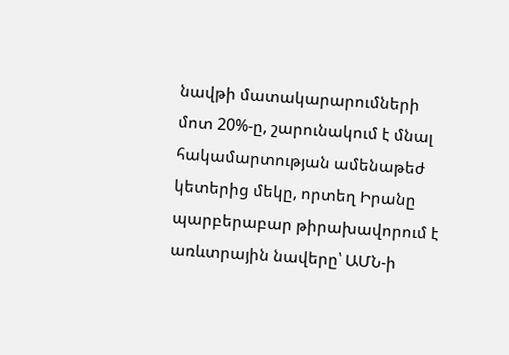նավթի մատակարարումների մոտ 20%-ը, շարունակում է մնալ հակամարտության ամենաթեժ կետերից մեկը, որտեղ Իրանը պարբերաբար թիրախավորում է առևտրային նավերը՝ ԱՄՆ-ի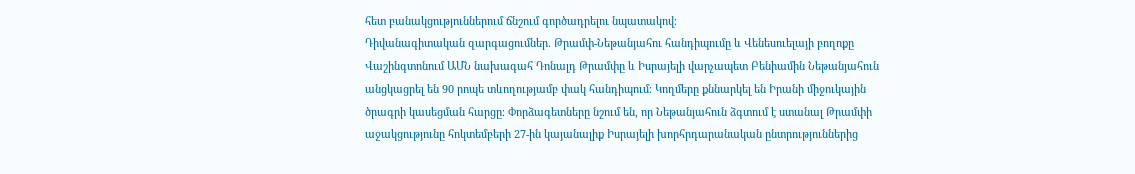հետ բանակցություններում ճնշում գործադրելու նպատակով։
Դիվանագիտական զարգացումներ. Թրամփ-Նեթանյահու հանդիպումը և Վենեսուելայի բողոքը
Վաշինգտոնում ԱՄՆ նախագահ Դոնալդ Թրամփը և Իսրայելի վարչապետ Բենիամին Նեթանյահուն անցկացրել են 90 րոպե տևողությամբ փակ հանդիպում։ Կողմերը քննարկել են Իրանի միջուկային ծրագրի կասեցման հարցը։ Փորձագետները նշում են, որ Նեթանյահուն ձգտում է ստանալ Թրամփի աջակցությունը հոկտեմբերի 27-ին կայանալիք Իսրայելի խորհրդարանական ընտրություններից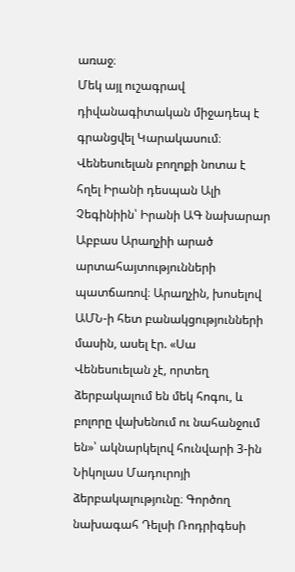առաջ։
Մեկ այլ ուշագրավ դիվանագիտական միջադեպ է գրանցվել Կարակասում։ Վենեսուելան բողոքի նոտա է հղել Իրանի դեսպան Ալի Չեգինիին՝ Իրանի ԱԳ նախարար Աբբաս Արաղչիի արած արտահայտությունների պատճառով։ Արաղչին, խոսելով ԱՄՆ-ի հետ բանակցությունների մասին, ասել էր. «Սա Վենեսուելան չէ, որտեղ ձերբակալում են մեկ հոգու, և բոլորը վախենում ու նահանջում են»՝ ակնարկելով հունվարի 3-ին Նիկոլաս Մադուրոյի ձերբակալությունը։ Գործող նախագահ Դելսի Ռոդրիգեսի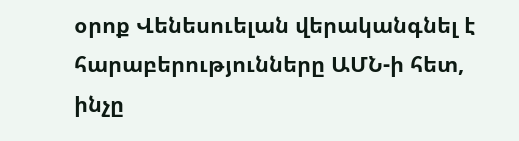օրոք Վենեսուելան վերականգնել է հարաբերությունները ԱՄՆ-ի հետ, ինչը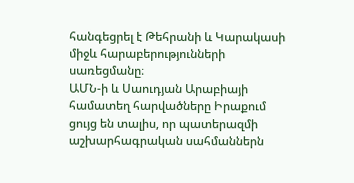հանգեցրել է Թեհրանի և Կարակասի միջև հարաբերությունների սառեցմանը։
ԱՄՆ-ի և Սաուդյան Արաբիայի համատեղ հարվածները Իրաքում ցույց են տալիս, որ պատերազմի աշխարհագրական սահմաններն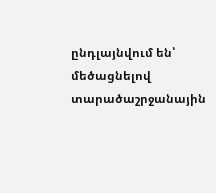ընդլայնվում են՝ մեծացնելով տարածաշրջանային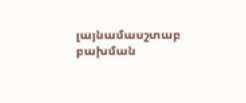լայնամասշտաբ բախման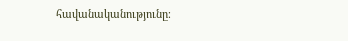հավանականությունը։